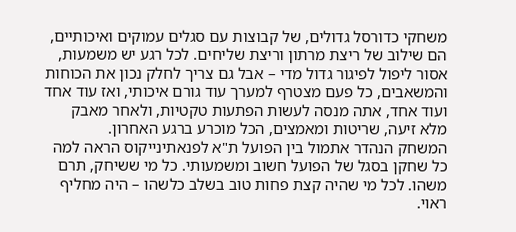משחקי כדורסל גדולים, של קבוצות עם סגלים עמוקים ואיכותיים, הם שילוב של ריצת מרתון וריצת שליחים. לכל רגע יש משמעות, אסור ליפול לפיגור גדול מדי – אבל גם צריך לחלק נכון את הכוחות והמשאבים, כל פעם מצטרף למערך עוד גורם איכותי, ואז עוד אחד ועוד אחד, אתה מנסה לעשות הפתעות טקטיות, ולאחר מאבק מלא זיעה, שריטות ומאמצים, הכל מוכרע ברגע האחרון.
המשחק הנהדר אתמול בין הפועל ת"א לפנאתינייקוס הראה למה כל שחקן בסגל של הפועל חשוב ומשמעותי. כל מי ששיחק, תרם משהו. לכל מי שהיה קצת פחות טוב בשלב כלשהו – היה מחליף ראוי.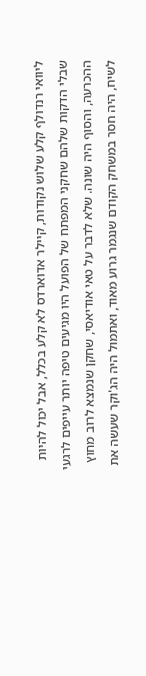ליוואי רנדולף קלע שלוש נקודות, קיילר אדוארדס לא קלע בכלל, אבל יכול להיות שבלי הדקות שלהם שחקני המפתח של הפועל היו מגיעים טיפה יותר עייפים לרגעי ההכרעה, והסוף היה שונה. שלא לדבר על טאי אודיאסי, שחקן שנמצא לרוב מחוץ לשיח, היה חסר במשחק הקודם שנגמר גרוע מאוד, ואתמול היה הג'וקר שעשה את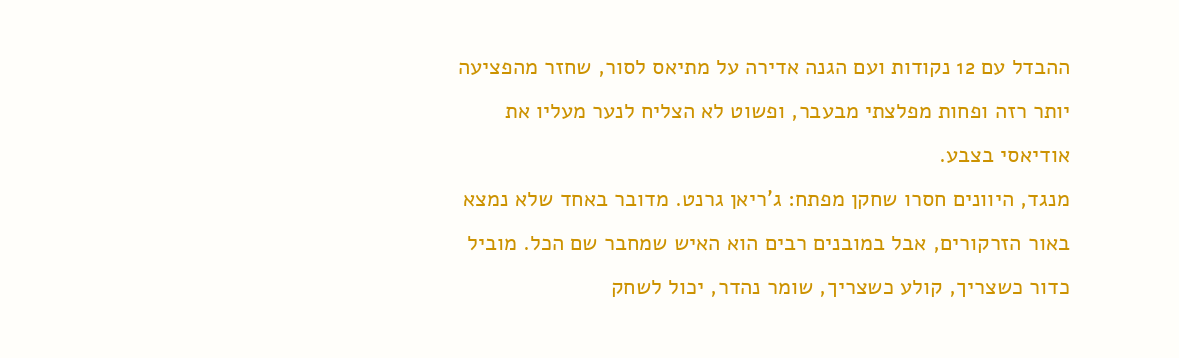ההבדל עם 12 נקודות ועם הגנה אדירה על מתיאס לסור, שחזר מהפציעה יותר רזה ופחות מפלצתי מבעבר, ופשוט לא הצליח לנער מעליו את אודיאסי בצבע.
מנגד, היוונים חסרו שחקן מפתח: ג'ריאן גרנט. מדובר באחד שלא נמצא באור הזרקורים, אבל במובנים רבים הוא האיש שמחבר שם הכל. מוביל כדור כשצריך, קולע כשצריך, שומר נהדר, יכול לשחק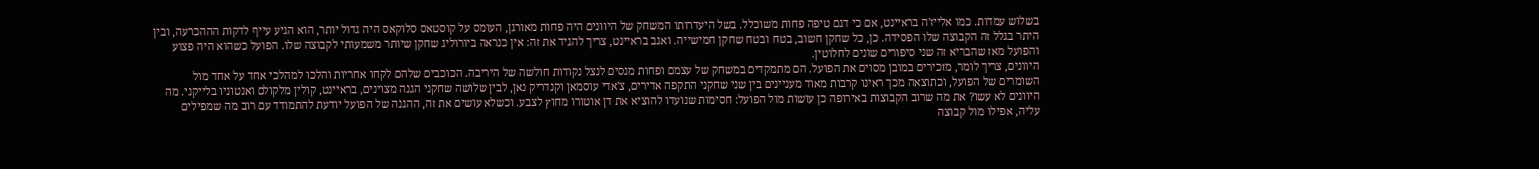בשלוש עמדות. כמו אלייז'ה בראיינט, אם כי דגם טיפה פחות משוכלל. בשל היעדרותו המשחק של היוונים היה פחות מאורגן, העומס על קוסטאס סלוקאס היה גדול יותר, הוא הגיע עייף לדקות הההכרעה, ובין היתר בגלל זה הקבוצה שלו הפסידה. כן, כל שחקן חשוב, בטח ובטח שחקן חמישייה. ואגב בראיינט, צריך להגיד את זה: אין כנראה ביורוליג שחקן שיותר משמעותי לקבוצה שלו. הפועל כשהוא היה פצוע והפועל מאז שהבריא זה שני סיפורים שונים לחלוטין.
היוונים, צריך לומר, מזכירים במובן מסוים את הפועל. הם מתמקדים במשחק של עצמם ופחות מנסים לנצל נקודות חולשה של היריבה. הכוכבים שלהם לקחו אחריות והלכו למהלכי אחד על אחד מול השומרים של הפועל, וכתוצאה מכך ראינו קרבות מאוד מעניינים בין שני שחקני התקפה אדירים, צ'אדי עוסמאן וקנדריק נאן, לבין שלושה שחקני הגנה מצוינים, בראיינט, קולין מלקולם ואנטוניו בלייקני. מה היוונים לא עשו? את מה שרוב הקבוצות באירופה כן עושות מול הפועל: חסימות שנועדו להוציא את דן אוטורו מחוץ לצבע. וכשלא עושים את זה, ההגנה של הפועל יודעת להתמודד עם רוב מה שמפילים עליה, אפילו מול קבוצה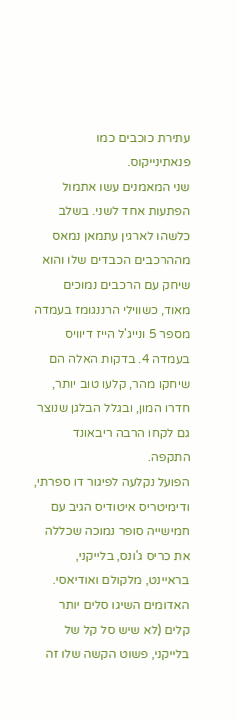עתירת כוכבים כמו פנאתינייקוס.
שני המאמנים עשו אתמול הפתעות אחד לשני. בשלב כלשהו לארגין עתמאן נמאס מההרכבים הכבדים שלו והוא שיחק עם הרכבים נמוכים מאוד, כשווילי הרננגומז בעמדה מספר 5 ונייג'ל הייז דיוויס בעמדה 4. בדקות האלה הם שיחקו מהר, קלעו טוב יותר, חדרו המון, ובגלל הבלגן שנוצר גם לקחו הרבה ריבאונד התקפה.
הפועל נקלעה לפיגור דו ספרתי, ודימיטריס איטודיס הגיב עם חמישייה סופר נמוכה שכללה את כריס ג'ונס, בלייקני, בראיינט, מלקולם ואודיאסי. האדומים השיגו סלים יותר קלים (לא שיש סל קל של בלייקני, פשוט הקשה שלו זה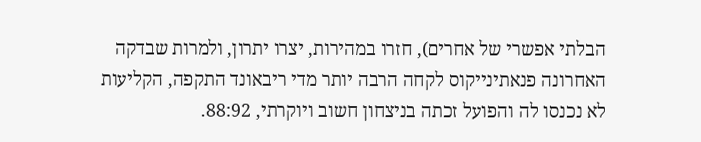הבלתי אפשרי של אחרים), חזרו במהירות, יצרו יתרון, ולמרות שבדקה האחרונה פנאתינייקוס לקחה הרבה יותר מדי ריבאונד התקפה, הקליעות לא נכנסו לה והפועל זכתה בניצחון חשוב ויוקרתי, 88:92.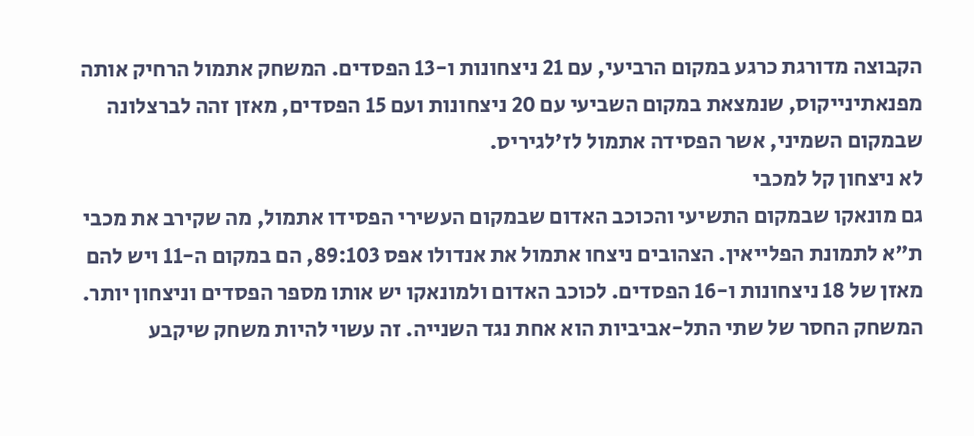הקבוצה מדורגת כרגע במקום הרביעי, עם 21 ניצחונות ו-13 הפסדים. המשחק אתמול הרחיק אותה מפנאתינייקוס, שנמצאת במקום השביעי עם 20 ניצחונות ועם 15 הפסדים, מאזן זהה לברצלונה שבמקום השמיני, אשר הפסידה אתמול לז'לגיריס.
לא ניצחון קל למכבי
גם מונאקו שבמקום התשיעי והכוכב האדום שבמקום העשירי הפסידו אתמול, מה שקירב את מכבי ת"א לתמונת הפלייאין. הצהובים ניצחו אתמול את אנדולו אפס 89:103, הם במקום ה-11 ויש להם מאזן של 18 ניצחונות ו-16 הפסדים. לכוכב האדום ולמונאקו יש אותו מספר הפסדים וניצחון יותר. המשחק החסר של שתי התל-אביביות הוא אחת נגד השנייה. זה עשוי להיות משחק שיקבע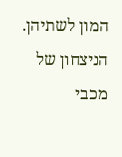המון לשתיהן.
הניצחון של מכבי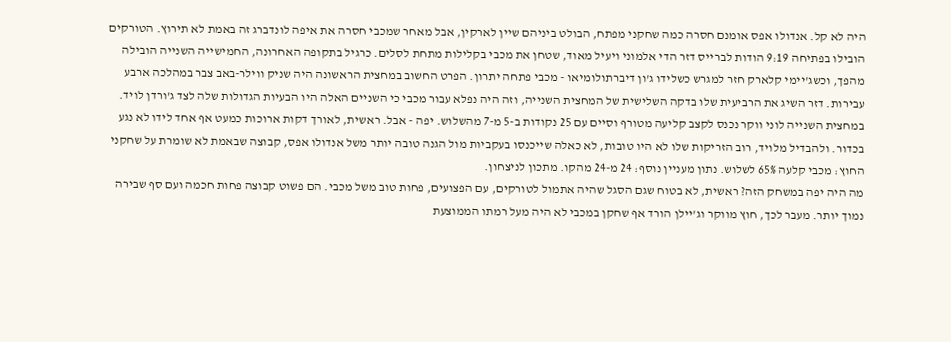היה לא קל. אנדולו אפס אומנם חסרה כמה שחקני מפתח, הבולט ביניהם שיין לארקין, אבל מאחר שמכבי חסרה את איפה לונדברג זה באמת לא תירוץ. הטורקים הובילו בפתיחה 9:19 הודות לברייס דזר הדי אלמוני ויעיל מאוד, שטחן את מכבי בקלילות מתחת לסלים. כרגיל בתקופה האחרונה, החמישייה השנייה הובילה מהפך, וכשג'יימי קלארק חזר למגרש כשלידו ג'ון דיברתולומיאו - מכבי פתחה יתרון. הפרט החשוב במחצית הראשונה היה שניק ווילר-באב צבר במהלכה ארבע עבירות. דזר השיג את הרביעית שלו בדקה השלישית של המחצית השנייה, וזה היה נפלא עבור מכבי כי השניים האלה היו הבעיות הגדולות שלה לצד ג'ורדן לויד.
במחצית השנייה לוני ווקר נכנס לקצב קליעה מטורף וסיים עם 25 נקודות ב-5 מ-7 מהשלוש. יפה - אבל. ראשית, לאורך דקות ארוכות כמעט אף אחד לידו לא נגע בכדור. ולהבדיל מלויד, רוב הזריקות שלו לא היו טובות, לא כאלה שייכנסו בעקביות מול הגנה טובה יותר משל אנדולו אפס, קבוצה שבאמת לא שומרת על שחקני החוץ: מכבי קלעה 65% לשלוש. נתון מעניין נוסף: 24 מ-24 מהקו. מתכון לניצחון.
מה היה יפה במשחק הזה? ראשית, לא בטוח שגם הסגל שהיה אתמול לטורקים, עם הפצועים, פחות טוב משל מכבי. הם פשוט קבוצה פחות חכמה ועם סף שבירה נמוך יותר. מעבר לכך, חוץ מווקר וג'יילן הורד אף שחקן במכבי לא היה מעל רמתו הממוצעת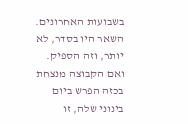בשבועות האחרונים. השאר היו בסדר, לא יותר, וזה הספיק. ואם הקבוצה מנצחת בכזה הפרש ביום בינוני שלה, זו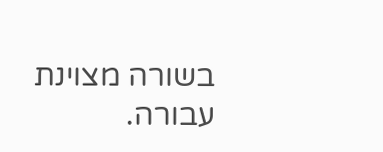בשורה מצוינת עבורה.